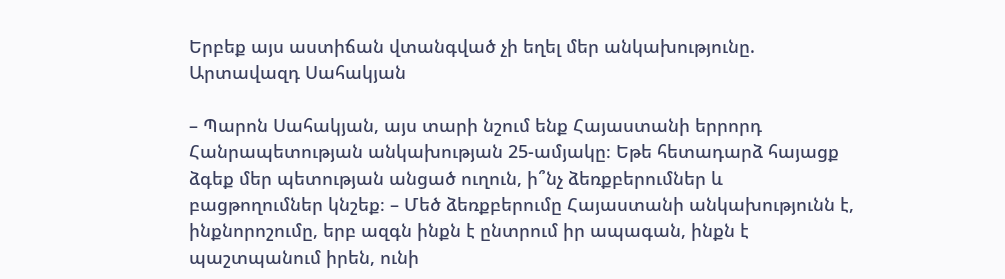Երբեք այս աստիճան վտանգված չի եղել մեր անկախությունը. Արտավազդ Սահակյան

– Պարոն Սահակյան, այս տարի նշում ենք Հայաստանի երրորդ Հանրապետության անկախության 25-ամյակը։ Եթե հետադարձ հայացք ձգեք մեր պետության անցած ուղուն, ի՞նչ ձեռքբերումներ և բացթողումներ կնշեք։ – Մեծ ձեռքբերումը Հայաստանի անկախությունն է, ինքնորոշումը, երբ ազգն ինքն է ընտրում իր ապագան, ինքն է պաշտպանում իրեն, ունի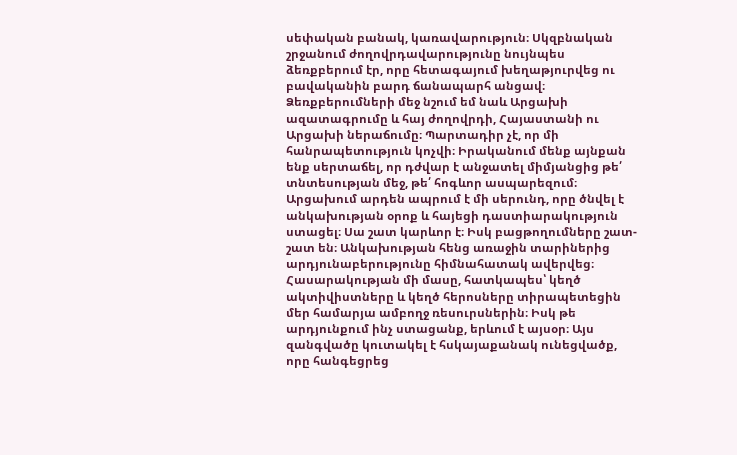սեփական բանակ, կառավարություն։ Սկզբնական շրջանում ժողովրդավարությունը նույնպես ձեռքբերում էր, որը հետագայում խեղաթյուրվեց ու բավականին բարդ ճանապարհ անցավ։ Ձեռքբերումների մեջ նշում եմ նաև Արցախի ազատագրումը և հայ ժողովրդի, Հայաստանի ու Արցախի ներաճումը։ Պարտադիր չէ, որ մի հանրապետություն կոչվի։ Իրականում մենք այնքան ենք սերտաճել, որ դժվար է անջատել միմյանցից թե՛ տնտեսության մեջ, թե՛ հոգևոր ասպարեզում։ Արցախում արդեն ապրում է մի սերունդ, որը ծնվել է անկախության օրոք և հայեցի դաստիարակություն ստացել։ Սա շատ կարևոր է։ Իսկ բացթողումները շատ-շատ են։ Անկախության հենց առաջին տարիներից արդյունաբերությունը հիմնահատակ ավերվեց։ Հասարակության մի մասը, հատկապես՝ կեղծ ակտիվիստները և կեղծ հերոսները տիրապետեցին մեր համարյա ամբողջ ռեսուրսներին։ Իսկ թե արդյունքում ինչ ստացանք, երևում է այսօր։ Այս զանգվածը կուտակել է հսկայաքանակ ունեցվածք, որը հանգեցրեց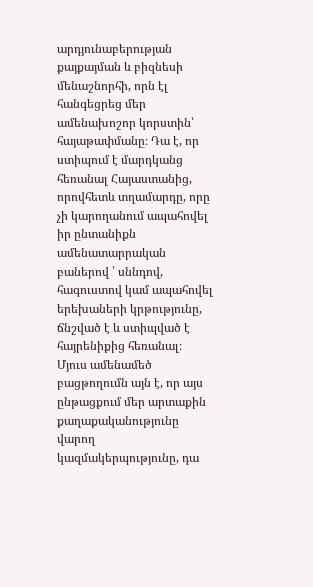արդյունաբերության քայքայման և բիզնեսի մենաշնորհի, որն էլ հանգեցրեց մեր ամենախոշոր կորստին՝ հայաթափմանը։ Դա է, որ ստիպում է մարդկանց հեռանալ Հայաստանից, որովհետև տղամարդը, որը չի կարողանում ապահովել իր ընտանիքն ամենատարրական բաներով ՝ սննդով, հագուստով կամ ապահովել երեխաների կրթությունը, ճնշված է և ստիպված է հայրենիքից հեռանալ։ Մյուս ամենամեծ բացթողումն այն է, որ այս ընթացքում մեր արտաքին քաղաքականությունը վարող կազմակերպությունը, դա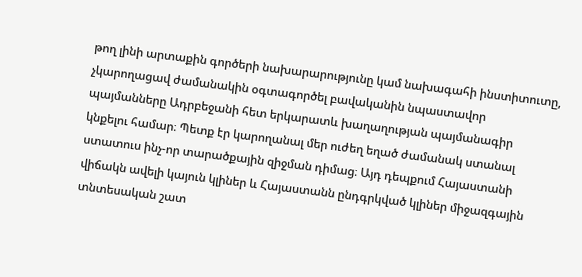թող լինի արտաքին գործերի նախարարությունը կամ նախագահի ինստիտուտը, չկարողացավ ժամանակին օգտագործել բավականին նպաստավոր պայմանները Ադրբեջանի հետ երկարատև խաղաղության պայմանագիր կնքելու համար։ Պետք էր կարողանալ մեր ուժեղ եղած ժամանակ ստանալ ստատուս ինչ-որ տարածքային զիջման դիմաց։ Այդ դեպքում Հայաստանի վիճակն ավելի կայուն կլիներ և Հայաստանն ընդգրկված կլիներ միջազգային տնտեսական շատ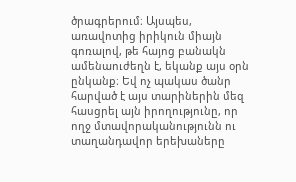ծրագրերում։ Այսպես, առավոտից իրիկուն միայն գոռալով, թե հայոց բանակն ամենաուժեղն է, եկանք այս օրն ընկանք։ Եվ ոչ պակաս ծանր հարված է այս տարիներին մեզ հասցրել այն իրողությունը, որ ողջ մտավորականությունն ու տաղանդավոր երեխաները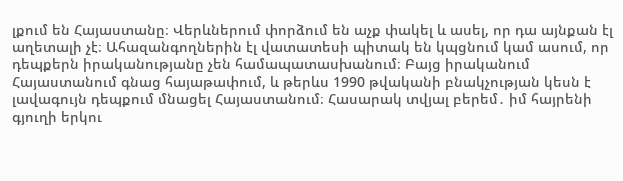լքում են Հայաստանը։ Վերևներում փորձում են աչք փակել և ասել, որ դա այնքան էլ աղետալի չէ։ Ահազանգողներին էլ վատատեսի պիտակ են կպցնում կամ ասում, որ դեպքերն իրականությանը չեն համապատասխանում։ Բայց իրականում Հայաստանում գնաց հայաթափում, և թերևս 1990 թվականի բնակչության կեսն է լավագույն դեպքում մնացել Հայաստանում։ Հասարակ տվյալ բերեմ․ իմ հայրենի գյուղի երկու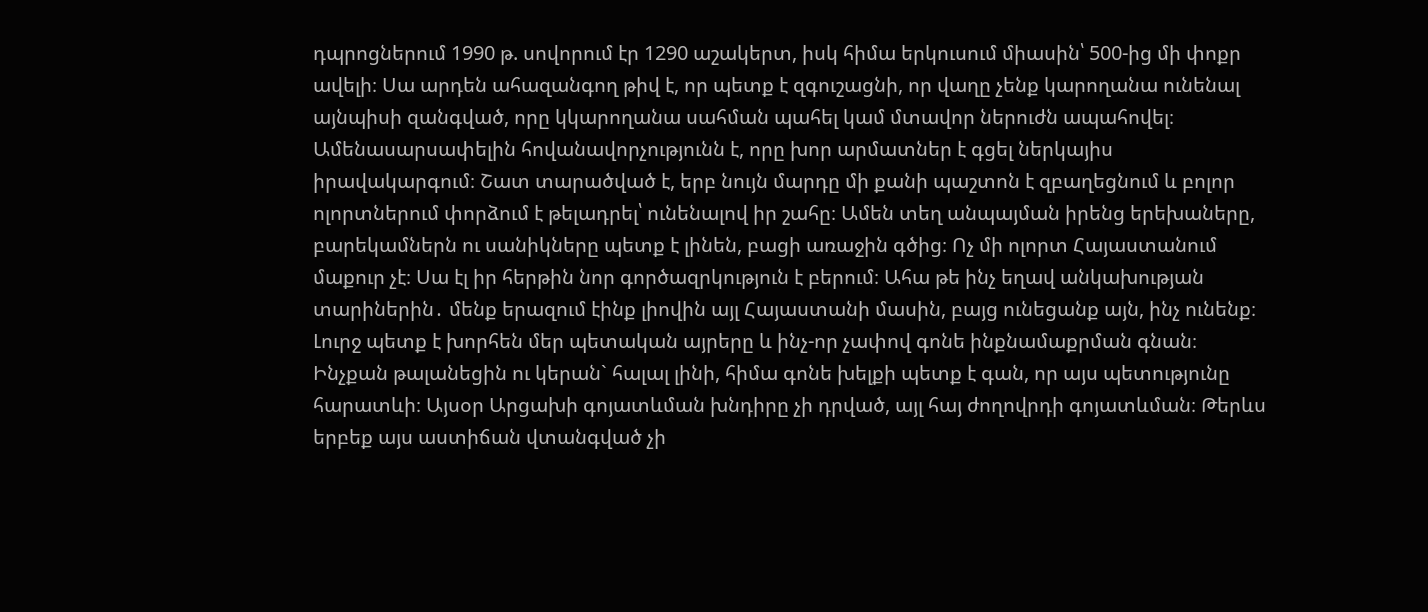դպրոցներում 1990 թ. սովորում էր 1290 աշակերտ, իսկ հիմա երկուսում միասին՝ 500-ից մի փոքր ավելի։ Սա արդեն ահազանգող թիվ է, որ պետք է զգուշացնի, որ վաղը չենք կարողանա ունենալ այնպիսի զանգված, որը կկարողանա սահման պահել կամ մտավոր ներուժն ապահովել։ Ամենասարսափելին հովանավորչությունն է, որը խոր արմատներ է գցել ներկայիս իրավակարգում։ Շատ տարածված է, երբ նույն մարդը մի քանի պաշտոն է զբաղեցնում և բոլոր ոլորտներում փորձում է թելադրել՝ ունենալով իր շահը։ Ամեն տեղ անպայման իրենց երեխաները, բարեկամներն ու սանիկները պետք է լինեն, բացի առաջին գծից։ Ոչ մի ոլորտ Հայաստանում մաքուր չէ։ Սա էլ իր հերթին նոր գործազրկություն է բերում։ Ահա թե ինչ եղավ անկախության տարիներին․ մենք երազում էինք լիովին այլ Հայաստանի մասին, բայց ունեցանք այն, ինչ ունենք։ Լուրջ պետք է խորհեն մեր պետական այրերը և ինչ-որ չափով գոնե ինքնամաքրման գնան։ Ինչքան թալանեցին ու կերան` հալալ լինի, հիմա գոնե խելքի պետք է գան, որ այս պետությունը հարատևի։ Այսօր Արցախի գոյատևման խնդիրը չի դրված, այլ հայ ժողովրդի գոյատևման։ Թերևս երբեք այս աստիճան վտանգված չի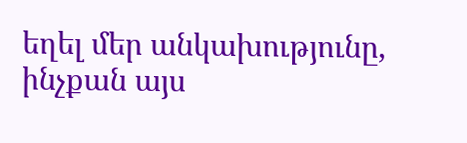եղել մեր անկախությունը, ինչքան այս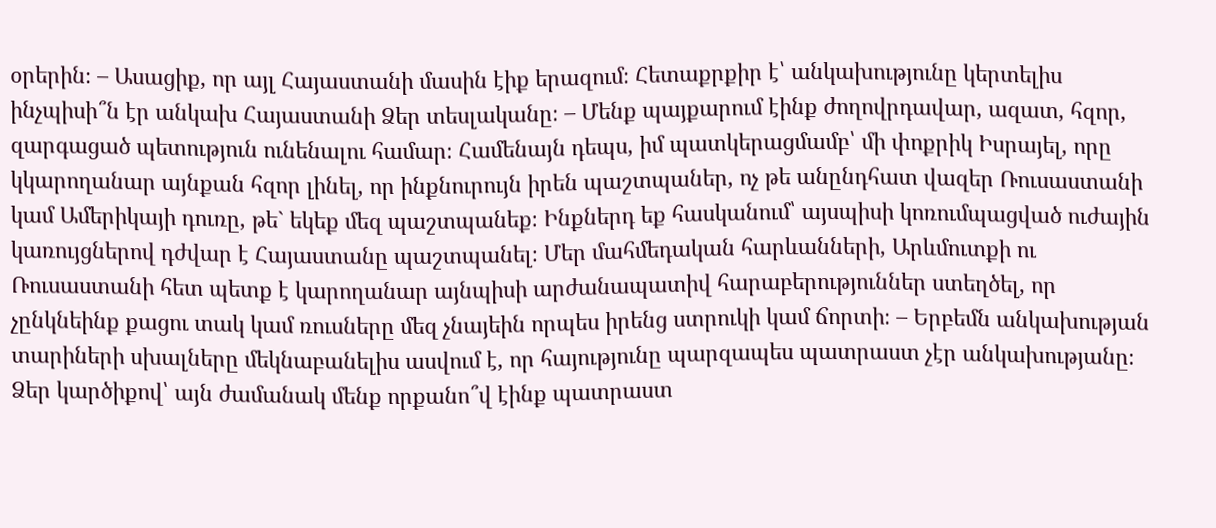օրերին։ – Ասացիք, որ այլ Հայաստանի մասին էիք երազում։ Հետաքրքիր է՝ անկախությունը կերտելիս ինչպիսի՞ն էր անկախ Հայաստանի Ձեր տեսլականը։ – Մենք պայքարում էինք ժողովրդավար, ազատ, հզոր, զարգացած պետություն ունենալու համար։ Համենայն դեպս, իմ պատկերացմամբ՝ մի փոքրիկ Իսրայել, որը կկարողանար այնքան հզոր լինել, որ ինքնուրույն իրեն պաշտպաներ, ոչ թե անընդհատ վազեր Ռուսաստանի կամ Ամերիկայի դուռը, թե` եկեք մեզ պաշտպանեք։ Ինքներդ եք հասկանում՝ այսպիսի կոռումպացված ուժային կառույցներով դժվար է Հայաստանը պաշտպանել։ Մեր մահմեդական հարևանների, Արևմուտքի ու Ռուսաստանի հետ պետք է կարողանար այնպիսի արժանապատիվ հարաբերություններ ստեղծել, որ չընկնեինք քացու տակ կամ ռուսները մեզ չնայեին որպես իրենց ստրուկի կամ ճորտի։ – Երբեմն անկախության տարիների սխալները մեկնաբանելիս ասվում է, որ հայությունը պարզապես պատրաստ չէր անկախությանը։ Ձեր կարծիքով՝ այն ժամանակ մենք որքանո՞վ էինք պատրաստ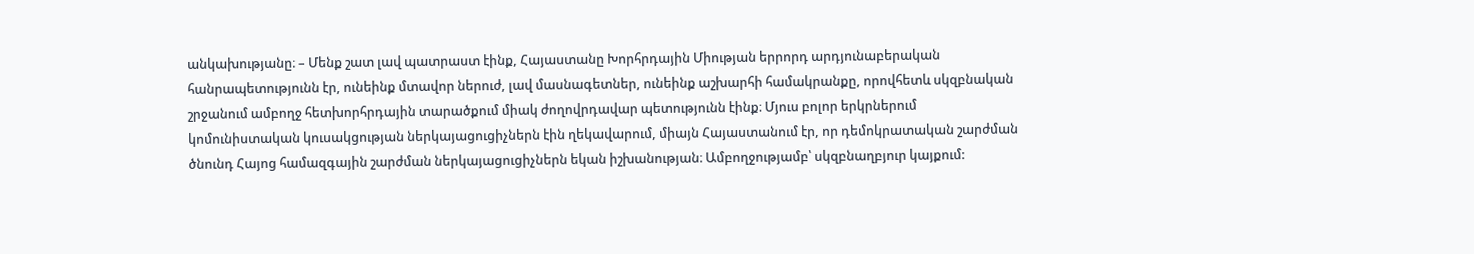անկախությանը։ – Մենք շատ լավ պատրաստ էինք, Հայաստանը Խորհրդային Միության երրորդ արդյունաբերական հանրապետությունն էր, ունեինք մտավոր ներուժ, լավ մասնագետներ, ունեինք աշխարհի համակրանքը, որովհետև սկզբնական շրջանում ամբողջ հետխորհրդային տարածքում միակ ժողովրդավար պետությունն էինք։ Մյուս բոլոր երկրներում կոմունիստական կուսակցության ներկայացուցիչներն էին ղեկավարում, միայն Հայաստանում էր, որ դեմոկրատական շարժման ծնունդ Հայոց համազգային շարժման ներկայացուցիչներն եկան իշխանության։ Ամբողջությամբ՝ սկզբնաղբյուր կայքում: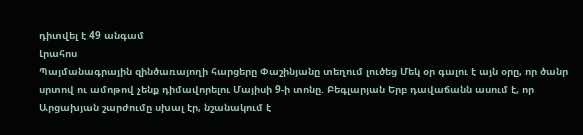դիտվել է 49 անգամ
Լրահոս
Պայմանագրային զինծառայողի հարցերը Փաշինյանը տեղում լուծեց Մեկ օր գալու է այն օրը, որ ծանր սրտով ու ամոթով չենք դիմավորելու Մայիսի 9-ի տոնը. Բեգլարյան Երբ դավաճանն ասում է, որ Արցախյան շարժումը սխալ էր, նշանակում է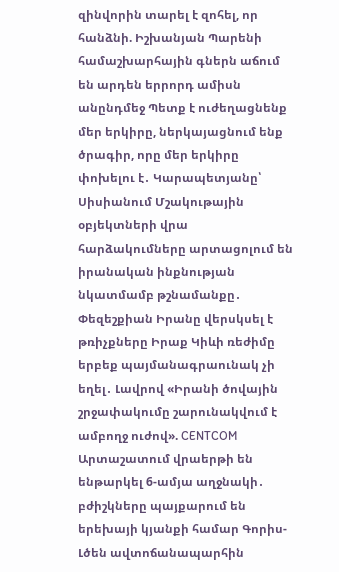զինվորին տարել է զոհել, որ հանձնի. Իշխանյան Պարենի համաշխարհային գներն աճում են արդեն երրորդ ամիսն անընդմեջ Պետք է ուժեղացնենք մեր երկիրը, ներկայացնում ենք ծրագիր, որը մեր երկիրը փոխելու է․ Կարապետյանը՝ Սիսիանում Մշակութային օբյեկտների վրա հարձակումները արտացոլում են իրանական ինքնության նկատմամբ թշնամանքը․ Փեզեշքիան Իրանը վերսկսել է թռիչքները Իրաք Կիևի ռեժիմը երբեք պայմանագրաունակ չի եղել․ Լավրով «Իրանի ծովային շրջափակումը շարունակվում է ամբողջ ուժով». CENTCOM Արտաշատում վրաերթի են ենթարկել 6-ամյա աղջնակի․ բժիշկները պայքարում են երեխայի կյանքի համար Գորիս-Լծեն ավտոճանապարհին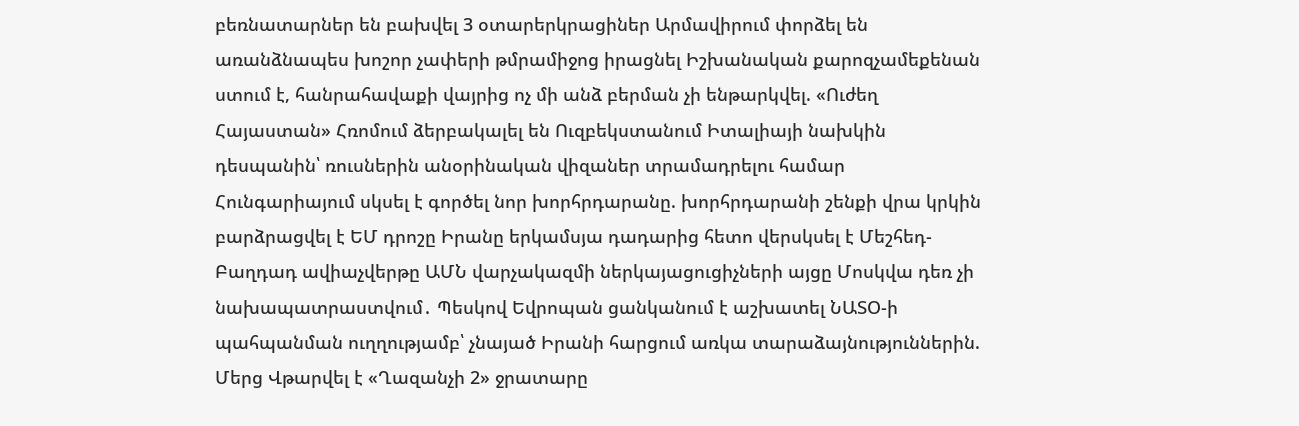բեռնատարներ են բախվել 3 օտարերկրացիներ Արմավիրում փորձել են առանձնապես խոշոր չափերի թմրամիջոց իրացնել Իշխանական քարոզչամեքենան ստում է, հանրահավաքի վայրից ոչ մի անձ բերման չի ենթարկվել. «Ուժեղ Հայաստան» Հռոմում ձերբակալել են Ուզբեկստանում Իտալիայի նախկին դեսպանին՝ ռուսներին անօրինական վիզաներ տրամադրելու համար Հունգարիայում սկսել է գործել նոր խորհրդարանը. խորհրդարանի շենքի վրա կրկին բարձրացվել է ԵՄ դրոշը Իրանը երկամսյա դադարից հետո վերսկսել է Մեշհեդ-Բաղդադ ավիաչվերթը ԱՄՆ վարչակազմի ներկայացուցիչների այցը Մոսկվա դեռ չի նախապատրաստվում․ Պեսկով Եվրոպան ցանկանում է աշխատել ՆԱՏՕ-ի պահպանման ուղղությամբ՝ չնայած Իրանի հարցում առկա տարաձայնություններին. Մերց Վթարվել է «Ղազանչի 2» ջրատարը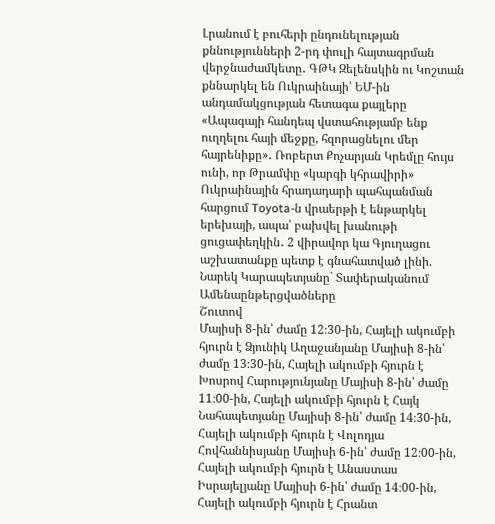Լրանում է բուհերի ընդունելության քննությունների 2-րդ փուլի հայտագրման վերջնաժամկետը․ ԳԹԿ Զելենսկին ու Կոշտան քննարկել են Ուկրաինայի՝ ԵՄ-ին անդամակցության հետագա քայլերը «Ապագայի հանդեպ վստահությամբ ենք ուղղելու հայի մեջքը, հզորացնելու մեր հայրենիքը»․ Ռոբերտ Քոչարյան Կրեմլը հույս ունի, որ Թրամփը «կարգի կհրավիրի» Ուկրաինային հրադադարի պահպանման հարցում Toyota-ն վրաերթի է ենթարկել երեխայի, ապա՝ բախվել խանութի ցուցափեղկին․ 2 վիրավոր կա Գյուղացու աշխատանքը պետք է գնահատված լինի. Նարեկ Կարապետյանը` Տափերականում
Ամենաընթերցվածները
Շուտով
Մայիսի 8-ին՝ ժամը 12։30-ին, Հայելի ակումբի հյուրն է Ձյունիկ Աղաջանյանը Մայիսի 8-ին՝ ժամը 13։30-ին, Հայելի ակումբի հյուրն է Խոսրով Հարությունյանը Մայիսի 8-ին՝ ժամը 11։00-ին, Հայելի ակումբի հյուրն է Հայկ Նահապետյանը Մայիսի 8-ին՝ ժամը 14։30-ին, Հայելի ակումբի հյուրն է Վոլոդյա Հովհաննիսյանը Մայիսի 6-ին՝ ժամը 12։00-ին, Հայելի ակումբի հյուրն է Անաստաս Իսրայելյանը Մայիսի 6-ին՝ ժամը 14։00-ին, Հայելի ակումբի հյուրն է Հրանտ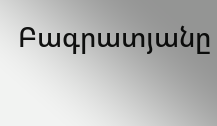Բագրատյանը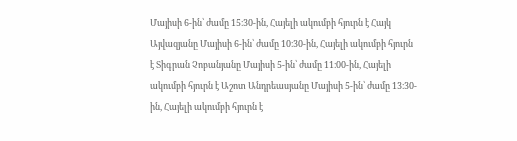Մայիսի 6-ին՝ ժամը 15։30-ին, Հայելի ակումբի հյուրն է Հայկ Այվազյանը Մայիսի 6-ին՝ ժամը 10։30-ին, Հայելի ակումբի հյուրն է Տիգրան Չոբանյանը Մայիսի 5-ին՝ ժամը 11։00-ին, Հայելի ակումբի հյուրն է Աշոտ Անդրեասյանը Մայիսի 5-ին՝ ժամը 13։30-ին, Հայելի ակումբի հյուրն է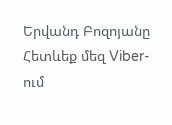Երվանդ Բոզոյանը
Հետևեք մեզ Viber-ում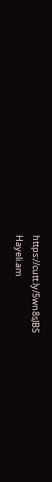https://cutt.ly/5wn8sJBS
Hayeli.am